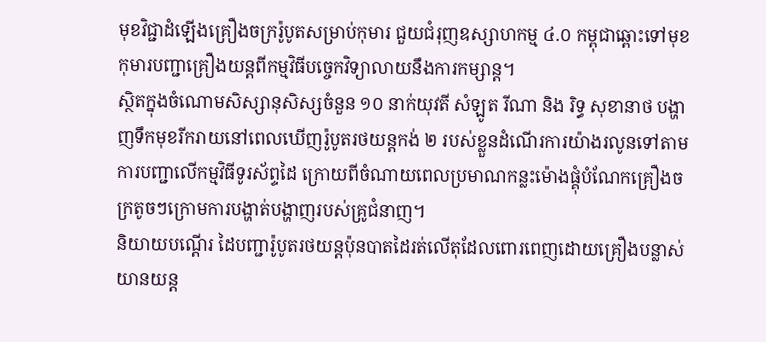មុខវិជ្ជាដំឡើងគ្រឿងចក្ររ៉ូបូតសម្រាប់កុមារ ជួយជំរុញឧស្សាហកម្ម ៤.០ កម្ពុជាឆ្ពោះទៅមុខ
កុមារបញ្ជាគ្រឿងយន្តពីកម្មវិធីបច្ចេកវិទ្យាលាយនឹងការកម្សាន្ត។
ស្ថិតក្នុងចំណោមសិស្សានុសិស្សចំនួន ១០ នាក់យុវតី សំឡូត រីណា និង រិទ្ធ សុខានាថ បង្ហាញទឹកមុខរីករាយនៅពេលឃើញរ៉ូបូតរថយន្ដកង់ ២ របស់ខ្លួនដំណើរការយ៉ាងរលូនទៅតាមការបញ្ជាលើកម្មវិធីទូរស័ព្ទដៃ ក្រោយពីចំណាយពេលប្រមាណកន្លះម៉ោងផ្គុំបំណែកគ្រឿងចក្រតូចៗក្រោមការបង្ហាត់បង្ហាញរបស់គ្រូជំនាញ។
និយាយបណ្ដើរ ដៃបញ្ជារ៉ូបូតរថយន្ដប៉ុនបាតដៃរត់លើតុដែលពោរពេញដោយគ្រឿងបន្លាស់យានយន្ដ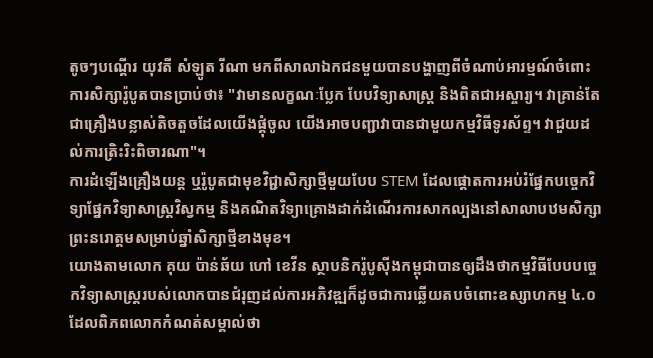តូចៗបណ្ដើរ យុវតី សំឡូត រីណា មកពីសាលាឯកជនមួយបានបង្ហាញពីចំណាប់អារម្មណ៍ចំពោះការសិក្សារ៉ូបូតបានប្រាប់ថា៖ "វាមានលក្ខណៈប្លែក បែបវិទ្យាសាស្ដ្រ និងពិតជាអស្ចារ្យ។ វាគ្រាន់តែជាគ្រឿងបន្លាស់តិចតួចដែលយើងផ្គុំចូល យើងអាចបញ្ជាវាបានជាមួយកម្មវិធីទូរស័ព្ទ។ វាជួយដល់ការត្រិះរិះពិចារណា"។
ការដំឡើងគ្រឿងយន្ដ ឬរ៉ូបូតជាមុខវិជ្ជាសិក្សាថ្មីមួយបែប STEM ដែលផ្ដោតការអប់រំផ្នែកបច្ចេកវិទ្យាផ្នែកវិទ្យាសាស្ដ្រវិស្វកម្ម និងគណិតវិទ្យាគ្រោងដាក់ដំណើរការសាកល្បងនៅសាលាបឋមសិក្សាព្រះនរោត្ដមសម្រាប់ឆ្នាំសិក្សាថ្មីខាងមុខ។
យោងតាមលោក គុយ ប៉ាន់ឆ័យ ហៅ ខេវីន ស្ថាបនិករ៉ូបូស៊ីងកម្ពុជាបានឲ្យដឹងថាកម្មវិធីបែបបច្ចេកវិទ្យាសាស្ត្ររបស់លោកបានជំរុញដល់ការអភិវឌ្ឍក៏ដូចជាការឆ្លើយតបចំពោះឧស្សាហកម្ម ៤.០ ដែលពិភពលោកកំណត់សម្គាល់ថា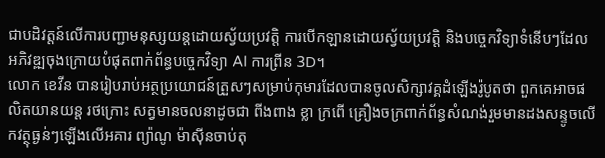ជាបដិវត្ដន៍លើការបញ្ជាមនុស្សយន្ដដោយស្វ័យប្រវត្ដិ ការបើកឡានដោយស្វ័យប្រវត្ដិ និងបច្ចេកវិទ្យាទំនើបៗដែលអភិវឌ្ឍចុងក្រោយបំផុតពាក់ព័ន្ធបច្ចេកវិទ្យា AI ការព្រីន 3D។
លោក ខេវីន បានរៀបរាប់អត្ថប្រយោជន៍ត្រួសៗសម្រាប់កុមារដែលបានចូលសិក្សាវគ្គដំឡើងរ៉ូបូតថា ពួកគេអាចផលិតយានយន្ដ រថក្រោះ សត្វមានចលនាដូចជា ពីងពាង ខ្លា ក្រពើ គ្រឿងចក្រពាក់ព័ន្ធសំណង់រួមមានដងសន្ទូចលើកវត្ថុធ្ងន់ៗឡើងលើអគារ ព្យ៉ាណូ ម៉ាស៊ីនចាប់តុ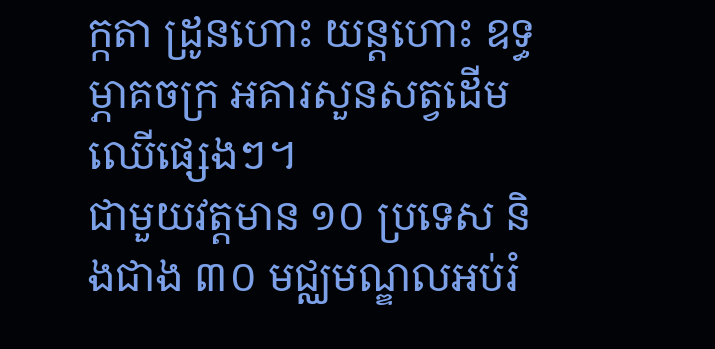ក្កតា ដ្រូនហោះ យន្ដហោះ ឧទ្ធម្ភាគចក្រ អគារសួនសត្វដើមឈើផ្សេងៗ។
ជាមួយវត្ដមាន ១០ ប្រទេស និងជាង ៣០ មជ្ឈមណ្ឌលអប់រំ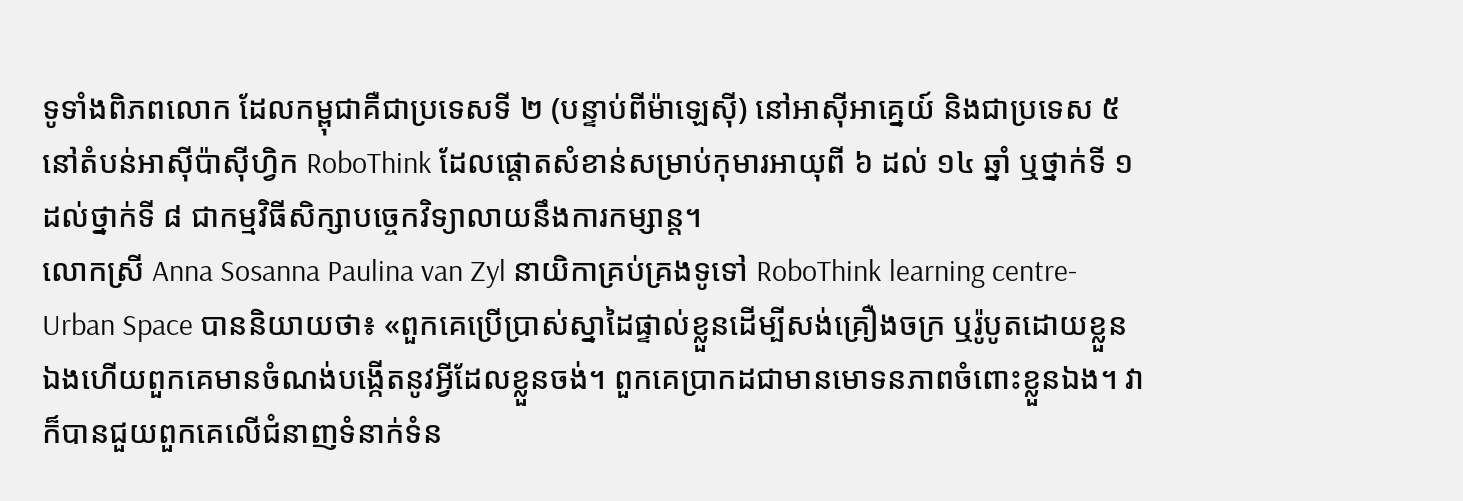ទូទាំងពិភពលោក ដែលកម្ពុជាគឺជាប្រទេសទី ២ (បន្ទាប់ពីម៉ាឡេស៊ី) នៅអាស៊ីអាគ្នេយ៍ និងជាប្រទេស ៥ នៅតំបន់អាស៊ីប៉ាស៊ីហ្វិក RoboThink ដែលផ្ដោតសំខាន់សម្រាប់កុមារអាយុពី ៦ ដល់ ១៤ ឆ្នាំ ឬថ្នាក់ទី ១ ដល់ថ្នាក់ទី ៨ ជាកម្មវិធីសិក្សាបច្ចេកវិទ្យាលាយនឹងការកម្សាន្ត។
លោកស្រី Anna Sosanna Paulina van Zyl នាយិកាគ្រប់គ្រងទូទៅ RoboThink learning centre-Urban Space បាននិយាយថា៖ «ពួកគេប្រើប្រាស់ស្នាដៃផ្ទាល់ខ្លួនដើម្បីសង់គ្រឿងចក្រ ឬរ៉ូបូតដោយខ្លួនឯងហើយពួកគេមានចំណង់បង្កើតនូវអ្វីដែលខ្លួនចង់។ ពួកគេប្រាកដជាមានមោទនភាពចំពោះខ្លួនឯង។ វាក៏បានជួយពួកគេលើជំនាញទំនាក់ទំន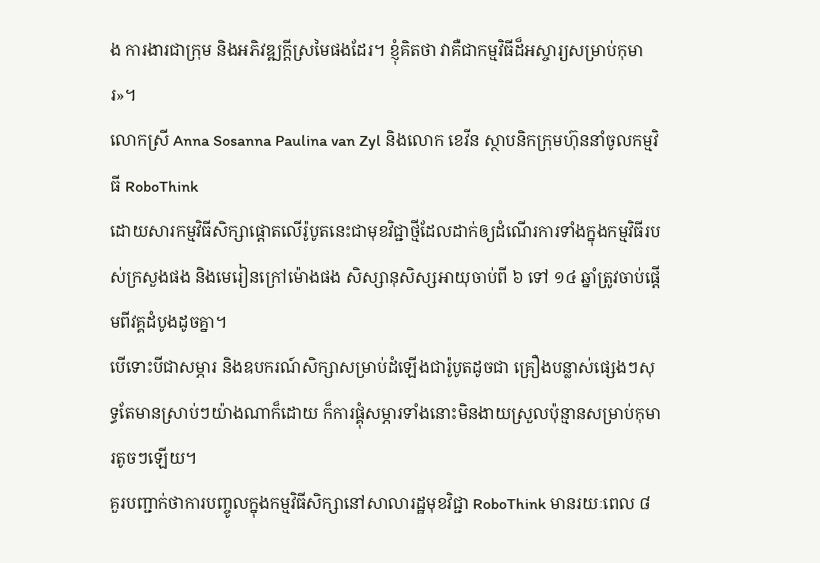ង ការងារជាក្រុម និងអភិវឌ្ឍក្ដីស្រមៃផងដែរ។ ខ្ញុំគិតថា វាគឺជាកម្មវិធីដ៏អស្ចារ្យសម្រាប់កុមារ»។
លោកស្រី Anna Sosanna Paulina van Zyl និងលោក ខេវីន ស្ថាបនិកក្រុមហ៊ុននាំចូលកម្មវិធី RoboThink
ដោយសារកម្មវិធីសិក្សាផ្ដោតលើរ៉ូបូតនេះជាមុខវិជ្ជាថ្មីដែលដាក់ឲ្យដំណើរការទាំងក្នុងកម្មវិធីរបស់ក្រសួងផង និងមេរៀនក្រៅម៉ោងផង សិស្សានុសិស្សអាយុចាប់ពី ៦ ទៅ ១៤ ឆ្នាំត្រូវចាប់ផ្ដើមពីវគ្គដំបូងដូចគ្នា។
បើទោះបីជាសម្ភារ និងឧបករណ៍សិក្សាសម្រាប់ដំឡើងជារ៉ូបូតដូចជា គ្រឿងបន្លាស់ផ្សេងៗសុទ្ធតែមានស្រាប់ៗយ៉ាងណាក៏ដោយ ក៏ការផ្គុំសម្ភារទាំងនោះមិនងាយស្រួលប៉ុន្មានសម្រាប់កុមារតូចៗឡើយ។
គួរបញ្ជាក់ថាការបញ្ចូលក្នុងកម្មវិធីសិក្សានៅសាលារដ្ឋមុខវិជ្ជា RoboThink មានរយៈពេល ៨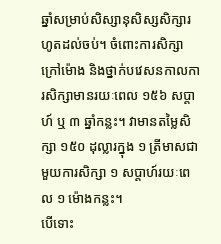ឆ្នាំសម្រាប់សិស្សានុសិស្សសិក្សារហូតដល់ចប់។ ចំពោះការសិក្សាក្រៅម៉ោង និងថ្នាក់បវេសនកាលការសិក្សាមានរយៈពេល ១៥៦ សប្ដាហ៍ ឬ ៣ ឆ្នាំកន្លះ។ វាមានតម្លៃសិក្សា ១៥០ ដុល្លារក្នុង ១ ត្រីមាសជាមួយការសិក្សា ១ សប្ដាហ៍រយៈពេល ១ ម៉ោងកន្លះ។
បើទោះ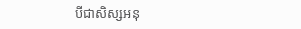បីជាសិស្សអនុ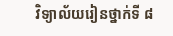វិទ្យាល័យរៀនថ្នាក់ទី ៨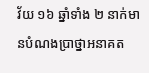វ័យ ១៦ ឆ្នាំទាំង ២ នាក់មានបំណងប្រាថ្នាអនាគត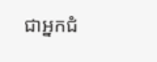ជាអ្នកជំ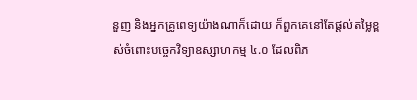នួញ និងអ្នកគ្រូពេទ្យយ៉ាងណាក៏ដោយ ក៏ពួកគេនៅតែផ្ដល់តម្លៃខ្ពស់ចំពោះបច្ចេកវិទ្យាឧស្សាហកម្ម ៤.០ ដែលពិភ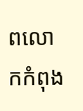ពលោកកំពុង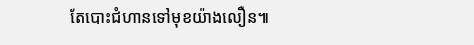តែបោះជំហានទៅមុខយ៉ាងលឿន៕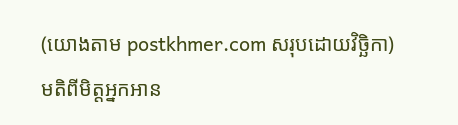(យោងតាម postkhmer.com សរុបដោយវិច្ឆិកា)
មតិពីមិត្តអ្នកអាន